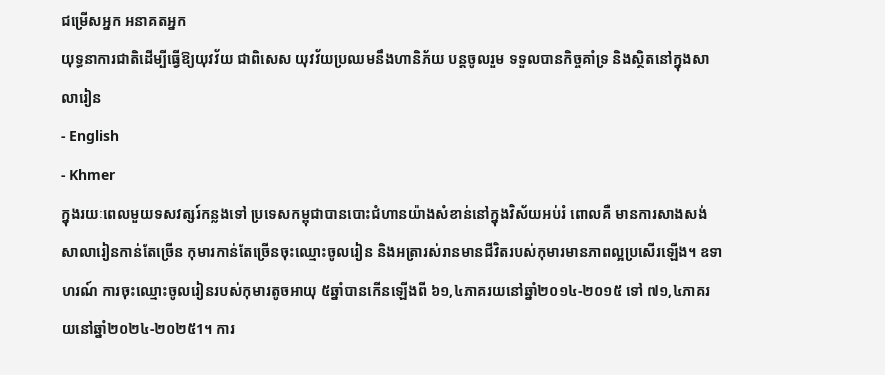ជម្រើសអ្នក អនាគតអ្នក
យុទ្ធនាការជាតិដើម្បីធ្វើឱ្យយុវវ័យ ជាពិសេស យុវវ័យប្រឈមនឹងហានិភ័យ បន្តចូលរួម ទទួលបានកិច្ចគាំទ្រ និងស្ថិតនៅក្នុងសាលារៀន
- English
- Khmer
ក្នុងរយៈពេលមួយទសវត្សរ៍កន្លងទៅ ប្រទេសកម្ពុជាបានបោះជំហានយ៉ាងសំខាន់នៅក្នុងវិស័យអប់រំ ពោលគឺ មានការសាងសង់សាលារៀនកាន់តែច្រើន កុមារកាន់តែច្រើនចុះឈ្មោះចូលរៀន និងអត្រារស់រានមានជីវិតរបស់កុមារមានភាពល្អប្រសើរឡើង។ ឧទាហរណ៍ ការចុះឈ្មោះចូលរៀនរបស់កុមារតូចអាយុ ៥ឆ្នាំបានកើនឡើងពី ៦១,៤ភាគរយនៅឆ្នាំ២០១៤-២០១៥ ទៅ ៧១,៤ភាគរយនៅឆ្នាំ២០២៤-២០២៥1។ ការ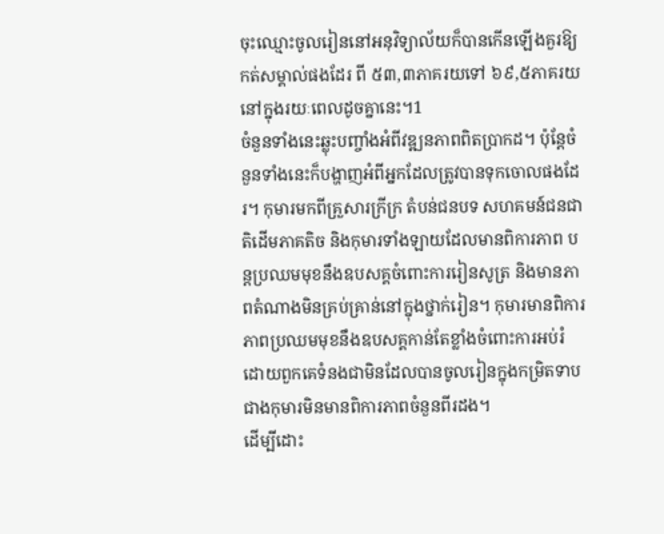ចុះឈ្មោះចូលរៀននៅអនុវិទ្យាល័យក៏បានកើនឡើងគួរឱ្យកត់សម្គាល់ផងដែរ ពី ៥៣,៣ភាគរយទៅ ៦៩,៥ភាគរយនៅក្នុងរយៈពេលដូចគ្នានេះ។1
ចំនួនទាំងនេះឆ្លុះបញ្ចាំងអំពីវឌ្ឍនភាពពិតប្រាកដ។ ប៉ុន្តែចំនួនទាំងនេះក៏បង្ហាញអំពីអ្នកដែលត្រូវបានទុកចោលផងដែរ។ កុមារមកពីគ្រួសារក្រីក្រ តំបន់ជនបទ សហគមន៍ជនជាតិដើមភាគតិច និងកុមារទាំងឡាយដែលមានពិការភាព បន្តប្រឈមមុខនឹងឧបសគ្គចំពោះការរៀនសូត្រ និងមានភាពតំណាងមិនគ្រប់គ្រាន់នៅក្នុងថ្នាក់រៀន។ កុមារមានពិការភាពប្រឈមមុខនឹងឧបសគ្គកាន់តែខ្លាំងចំពោះការអប់រំ ដោយពួកគេទំនងជាមិនដែលបានចូលរៀនក្នុងកម្រិតទាបជាងកុមារមិនមានពិការភាពចំនួនពីរដង។
ដើម្បីដោះ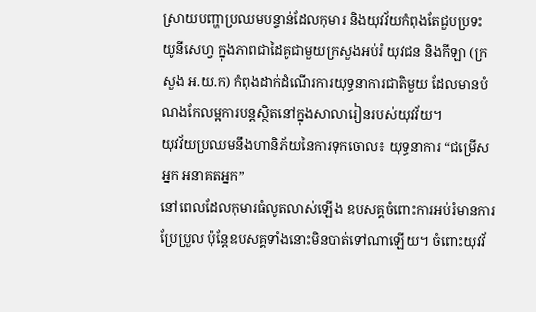ស្រាយបញ្ហាប្រឈមបន្ទាន់ដែលកុមារ និងយុវវ័យកំពុងតែជួបប្រទះ យូនីសេហ្វ ក្នុងភាពជាដៃគូជាមួយក្រសួងអប់រំ យុវជន និងកីឡា (ក្រសួង អ.យ.ក) កំពុងដាក់ដំណើរការយុទ្ធនាការជាតិមួយ ដែលមានបំណងកែលម្អការបន្តស្ថិតនៅក្នុងសាលារៀនរបស់យុវវ័យ។
យុវវ័យប្រឈមនឹងហានិភ័យនៃការទុកចោល៖ យុទ្ធនាការ “ជម្រើសអ្នក អនាគតអ្នក”
នៅពេលដែលកុមារធំលូតលាស់ឡើង ឧបសគ្គចំពោះការអប់រំមានការប្រែប្រួល ប៉ុន្តែឧបសគ្គទាំងនោះមិនបាត់ទៅណាឡើយ។ ចំពោះយុវវ័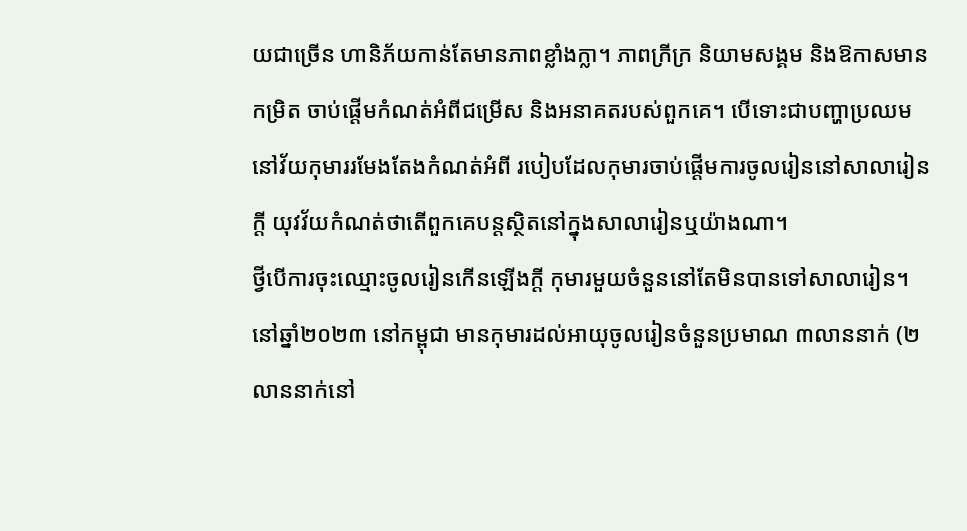យជាច្រើន ហានិភ័យកាន់តែមានភាពខ្លាំងក្លា។ ភាពក្រីក្រ និយាមសង្គម និងឱកាសមានកម្រិត ចាប់ផ្តើមកំណត់អំពីជម្រើស និងអនាគតរបស់ពួកគេ។ បើទោះជាបញ្ហាប្រឈមនៅវ័យកុមាររមែងតែងកំណត់អំពី របៀបដែលកុមារចាប់ផ្ដើមការចូលរៀននៅសាលារៀនក្ដី យុវវ័យកំណត់ថាតើពួកគេបន្តស្ថិតនៅក្នុងសាលារៀនឬយ៉ាងណា។
ថ្វីបើការចុះឈ្មោះចូលរៀនកើនឡើងក្ដី កុមារមួយចំនួននៅតែមិនបានទៅសាលារៀន។ នៅឆ្នាំ២០២៣ នៅកម្ពុជា មានកុមារដល់អាយុចូលរៀនចំនួនប្រមាណ ៣លាននាក់ (២លាននាក់នៅ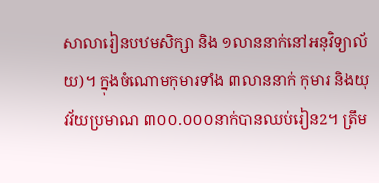សាលារៀនបឋមសិក្សា និង ១លាននាក់នៅអនុវិទ្យាល័យ)។ ក្នុងចំណោមកុមារទាំង ៣លាននាក់ កុមារ និងយុវវ័យប្រមាណ ៣០០.០០០នាក់បានឈប់រៀន2។ ត្រឹម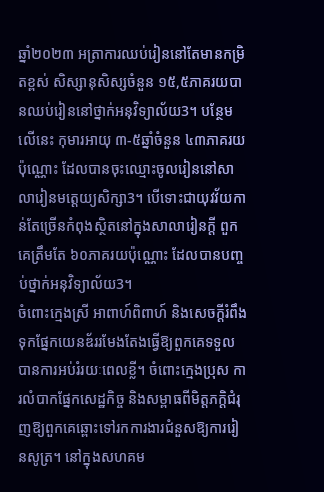ឆ្នាំ២០២៣ អត្រាការឈប់រៀននៅតែមានកម្រិតខ្ពស់ សិស្សានុសិស្សចំនួន ១៥,៥ភាគរយបានឈប់រៀននៅថ្នាក់អនុវិទ្យាល័យ3។ បន្ថែមលើនេះ កុមារអាយុ ៣-៥ឆ្នាំចំនួន ៤៣ភាគរយប៉ុណ្ណោះ ដែលបានចុះឈ្មោះចូលរៀននៅសាលារៀនមត្តេយ្យសិក្សា3។ បើទោះជាយុវវ័យកាន់តែច្រើនកំពុងស្ថិតនៅក្នុងសាលារៀនក្ដី ពួកគេត្រឹមតែ ៦០ភាគរយប៉ុណ្ណោះ ដែលបានបញ្ចប់ថ្នាក់អនុវិទ្យាល័យ3។
ចំពោះក្មេងស្រី អាពាហ៍ពិពាហ៍ និងសេចក្ដីរំពឹងទុកផ្នែកយេនឌ័ររមែងតែងធ្វើឱ្យពួកគេទទួលបានការអប់រំរយៈពេលខ្លី។ ចំពោះក្មេងប្រុស ការលំបាកផ្នែកសេដ្ឋកិច្ច និងសម្ពាធពីមិត្តភក្ដិជំរុញឱ្យពួកគេឆ្ពោះទៅរកការងារជំនួសឱ្យការរៀនសូត្រ។ នៅក្នុងសហគម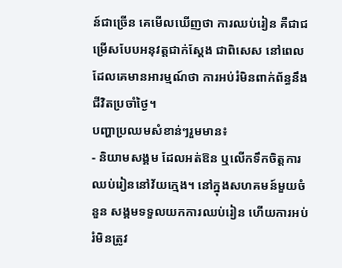ន៍ជាច្រើន គេមើលឃើញថា ការឈប់រៀន គឺជាជម្រើសបែបអនុវត្តជាក់ស្ដែង ជាពិសេស នៅពេលដែលគេមានអារម្មណ៍ថា ការអប់រំមិនពាក់ព័ន្ធនឹងជីវិតប្រចាំថ្ងៃ។
បញ្ហាប្រឈមសំខាន់ៗរួមមាន៖
- និយាមសង្គម ដែលអត់ឱន ឬលើកទឹកចិត្តការឈប់រៀននៅវ័យក្មេង។ នៅក្នុងសហគមន៍មួយចំនួន សង្គមទទួលយកការឈប់រៀន ហើយការអប់រំមិនត្រូវ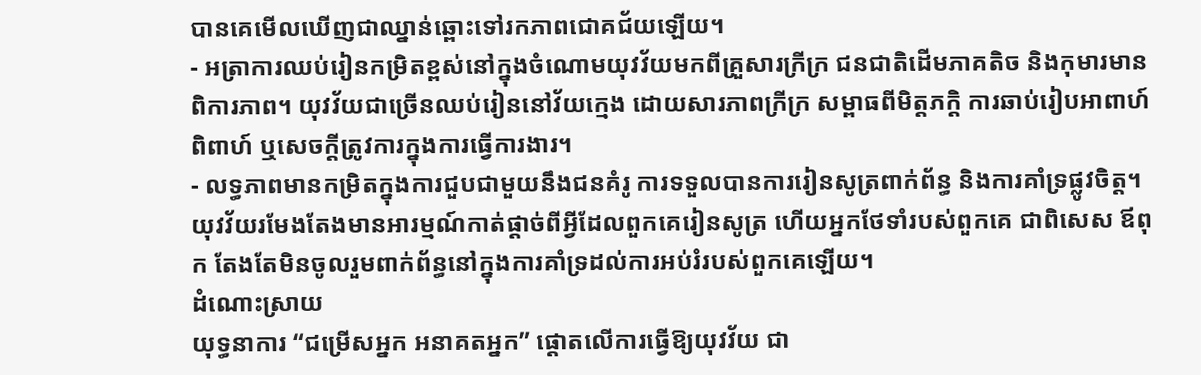បានគេមើលឃើញជាឈ្នាន់ឆ្ពោះទៅរកភាពជោគជ័យឡើយ។
- អត្រាការឈប់រៀនកម្រិតខ្ពស់នៅក្នុងចំណោមយុវវ័យមកពីគ្រួសារក្រីក្រ ជនជាតិដើមភាគតិច និងកុមារមានពិការភាព។ យុវវ័យជាច្រើនឈប់រៀននៅវ័យក្មេង ដោយសារភាពក្រីក្រ សម្ពាធពីមិត្តភក្ដិ ការឆាប់រៀបអាពាហ៍ពិពាហ៍ ឬសេចក្ដីត្រូវការក្នុងការធ្វើការងារ។
- លទ្ធភាពមានកម្រិតក្នុងការជួបជាមួយនឹងជនគំរូ ការទទួលបានការរៀនសូត្រពាក់ព័ន្ធ និងការគាំទ្រផ្លូវចិត្ត។ យុវវ័យរមែងតែងមានអារម្មណ៍កាត់ផ្ដាច់ពីអ្វីដែលពួកគេរៀនសូត្រ ហើយអ្នកថែទាំរបស់ពួកគេ ជាពិសេស ឪពុក តែងតែមិនចូលរួមពាក់ព័ន្ធនៅក្នុងការគាំទ្រដល់ការអប់រំរបស់ពួកគេឡើយ។
ដំណោះស្រាយ
យុទ្ធនាការ “ជម្រើសអ្នក អនាគតអ្នក” ផ្ដោតលើការធ្វើឱ្យយុវវ័យ ជា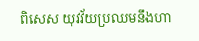ពិសេស យុវវ័យប្រឈមនឹងហា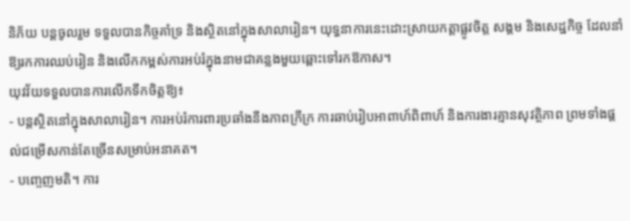និភ័យ បន្តចូលរួម ទទួលបានកិច្ចគាំទ្រ និងស្ថិតនៅក្នុងសាលារៀន។ យុទ្ធនាការនេះដោះស្រាយកត្តាផ្លូវចិត្ត សង្គម និងសេដ្ឋកិច្ច ដែលនាំឱ្យរកការឈប់រៀន និងលើកកម្ពស់ការអប់រំក្នុងនាមជាគន្លងមួយឆ្ពោះទៅរកឱកាស។
យុវវ័យទទួលបានការលើកទឹកចិត្តឱ្យ៖
- បន្តស្ថិតនៅក្នុងសាលារៀន។ ការអប់រំការពារប្រឆាំងនឹងភាពក្រីក្រ ការឆាប់រៀបអាពាហ៍ពិពាហ៍ និងការងារគ្មានសុវត្ថិភាព ព្រមទាំងផ្ដល់ជម្រើសកាន់តែច្រើនសម្រាប់អនាគត។
- បញ្ចេញមតិ។ ការ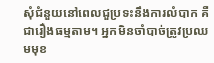សុំជំនួយនៅពេលជួប្រទះនឹងការលំបាក គឺជារឿងធម្មតាម។ អ្នកមិនចាំបាច់ត្រូវប្រឈមមុខ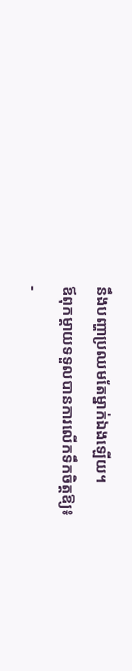នឹងបញ្ហាប្រឈមតែម្នាក់ឯងឡើយ។
ឪពុកម្ដាយទទួលបានការលើកទឹកចិត្តឱ្យ៖
-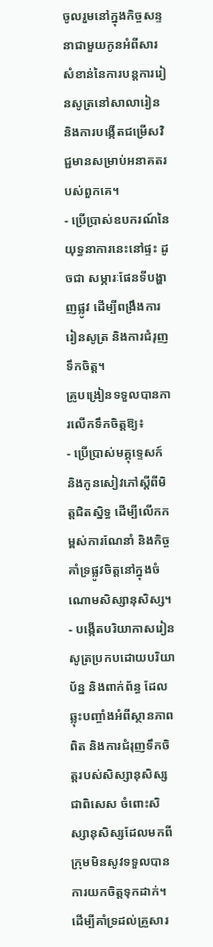ចូលរួមនៅក្នុងកិច្ចសន្ទនាជាមួយកូនអំពីសារសំខាន់នៃការបន្តការរៀនសូត្រនៅសាលារៀន និងការបង្កើតជម្រើសវិជ្ជមានសម្រាប់អនាគតរបស់ពួកគេ។
- ប្រើប្រាស់ឧបករណ៍នៃយុទ្ធនាការនេះនៅផ្ទះ ដូចជា សម្ភារៈផែនទីបង្ហាញផ្លូវ ដើម្បីពង្រឹងការរៀនសូត្រ និងការជំរុញទឹកចិត្ត។
គ្រូបង្រៀនទទួលបានការលើកទឹកចិត្តឱ្យ៖
- ប្រើប្រាស់មគ្គុទ្ទេសក៍ និងកូនសៀវភៅស្ដីពីមិត្តជិតស្និទ្ធ ដើម្បីលើកកម្ពស់ការណែនាំ និងកិច្ចគាំទ្រផ្លូវចិត្តនៅក្នុងចំណោមសិស្សានុសិស្ស។
- បង្កើតបរិយាកាសរៀនសូត្រប្រកបដោយបរិយាប័ន្ន និងពាក់ព័ន្ធ ដែលឆ្លុះបញ្ចាំងអំពីស្ថានភាពពិត និងការជំរុញទឹកចិត្តរបស់សិស្សានុសិស្ស ជាពិសេស ចំពោះសិស្សានុសិស្សដែលមកពីក្រុមមិនសូវទទួលបានការយកចិត្តទុកដាក់។
ដើម្បីគាំទ្រដល់គ្រួសារ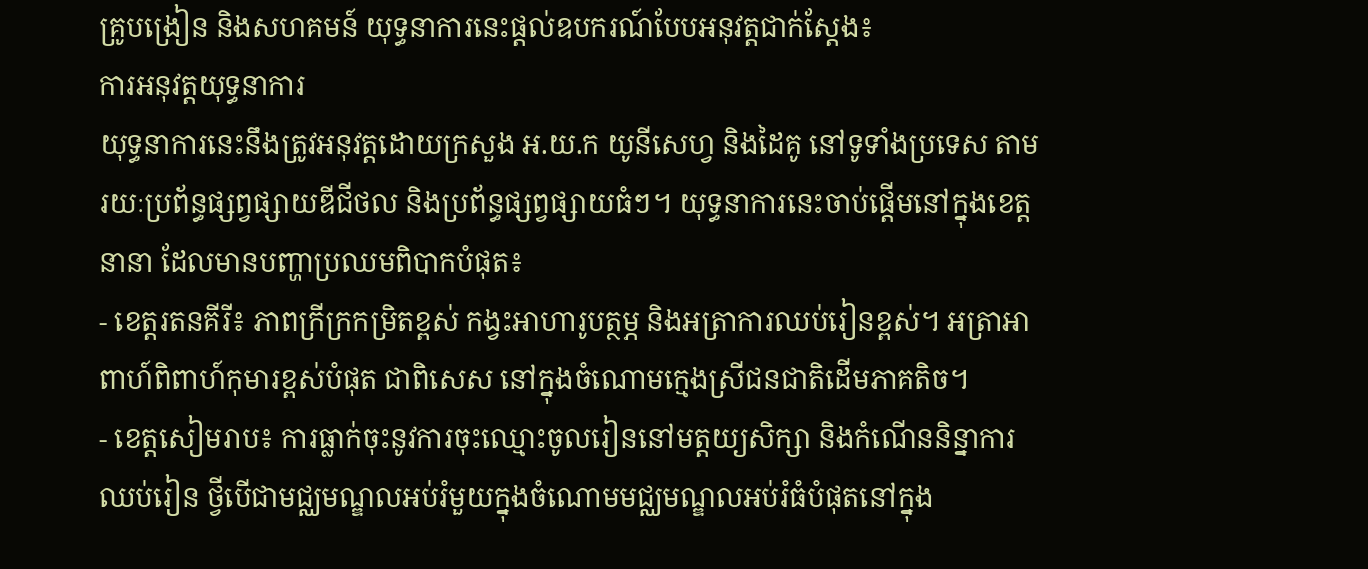គ្រូបង្រៀន និងសហគមន៍ យុទ្ធនាការនេះផ្ដល់ឧបករណ៍បែបអនុវត្តជាក់ស្ដែង៖
ការអនុវត្តយុទ្ធនាការ
យុទ្ធនាការនេះនឹងត្រូវអនុវត្តដោយក្រសួង អ.យ.ក យូនីសេហ្វ និងដៃគូ នៅទូទាំងប្រទេស តាមរយៈប្រព័ន្ធផ្សព្វផ្សាយឌីជីថល និងប្រព័ន្ធផ្សព្វផ្សាយធំៗ។ យុទ្ធនាការនេះចាប់ផ្ដើមនៅក្នុងខេត្តនានា ដែលមានបញ្ហាប្រឈមពិបាកបំផុត៖
- ខេត្តរតនគីរី៖ ភាពក្រីក្រកម្រិតខ្ពស់ កង្វះអាហារូបត្ថម្ភ និងអត្រាការឈប់រៀនខ្ពស់។ អត្រាអាពាហ៍ពិពាហ៍កុមារខ្ពស់បំផុត ជាពិសេស នៅក្នុងចំណោមក្មេងស្រីជនជាតិដើមភាគតិច។
- ខេត្តសៀមរាប៖ ការធ្លាក់ចុះនូវការចុះឈ្មោះចូលរៀននៅមត្តយ្យសិក្សា និងកំណើននិន្នាការឈប់រៀន ថ្វីបើជាមជ្ឈមណ្ឌលអប់រំមួយក្នុងចំណោមមជ្ឈមណ្ឌលអប់រំធំបំផុតនៅក្នុង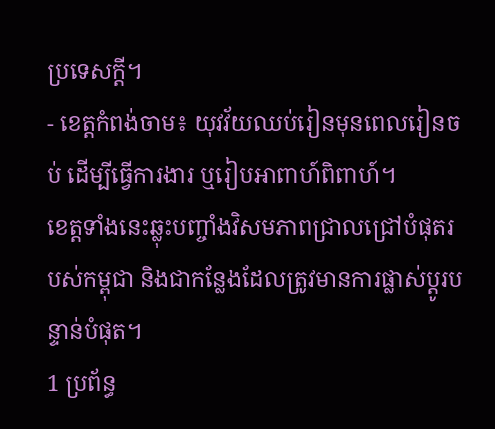ប្រទេសក្ដី។
- ខេត្តកំពង់ចាម៖ យុវវ័យឈប់រៀនមុនពេលរៀនចប់ ដើម្បីធ្វើការងារ ឬរៀបអាពាហ៍ពិពាហ៍។
ខេត្តទាំងនេះឆ្លុះបញ្ចាំងវិសមភាពជ្រាលជ្រៅបំផុតរបស់កម្ពុជា និងជាកន្លែងដែលត្រូវមានការផ្លាស់ប្ដូរបន្ទាន់បំផុត។
1 ប្រព័ន្ធ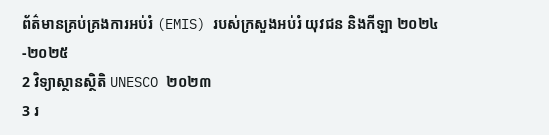ព័ត៌មានគ្រប់គ្រងការអប់រំ (EMIS) របស់ក្រសួងអប់រំ យុវជន និងកីឡា ២០២៤-២០២៥
2 វិទ្យាស្ថានស្ថិតិ UNESCO ២០២៣
3 រ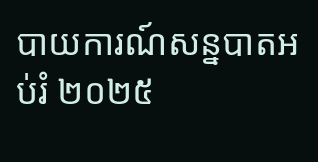បាយការណ៍សន្នបាតអប់រំ ២០២៥